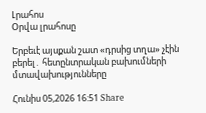Լրահոս
Օրվա լրահոսը

Երբեւէ այսքան շատ «դրսից տղա» չէին բերել․ հետընտրական բախումների մտավախությունները

Հունիս 05,2026 16:51 Share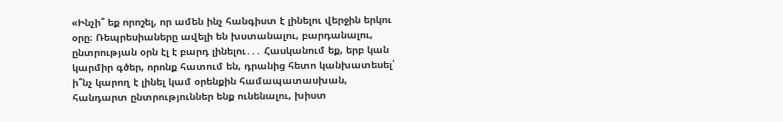«Ինչի՞ եք որոշել, որ ամեն ինչ հանգիստ է լինելու վերջին երկու օրը։ Ռեպրեսիաները ավելի են խստանալու, բարդանալու, ընտրության օրն էլ է բարդ լինելու․․․ Հասկանում եք, երբ կան կարմիր գծեր, որոնք հատում են, դրանից հետո կանխատեսել՝ ի՞նչ կարող է լինել կամ օրենքին համապատասխան, հանդարտ ընտրություններ ենք ունենալու, խիստ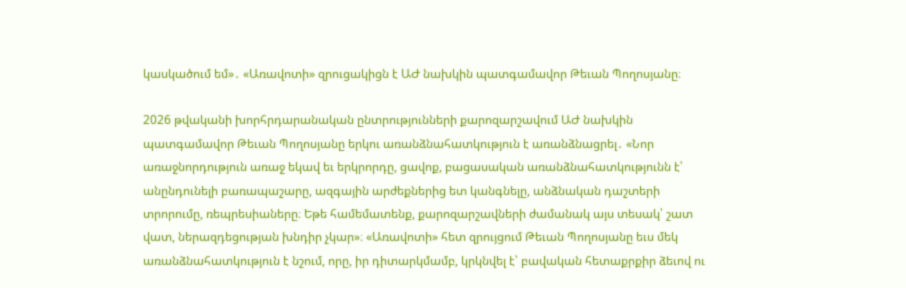կասկածում եմ»․ «Առավոտի» զրուցակիցն է ԱԺ նախկին պատգամավոր Թեւան Պողոսյանը։

2026 թվականի խորհրդարանական ընտրությունների քարոզարշավում ԱԺ նախկին պատգամավոր Թեւան Պողոսյանը երկու առանձնահատկություն է առանձնացրել․ «Նոր առաջնորդություն առաջ եկավ եւ երկրորդը, ցավոք, բացասական առանձնահատկությունն է՝ անընդունելի բառապաշարը, ազգային արժեքներից ետ կանգնելը, անձնական դաշտերի տրորումը, ռեպրեսիաները։ Եթե համեմատենք, քարոզարշավների ժամանակ այս տեսակ՝ շատ վատ, ներազդեցության խնդիր չկար»։ «Առավոտի» հետ զրույցում Թեւան Պողոսյանը եւս մեկ առանձնահատկություն է նշում, որը, իր դիտարկմամբ, կրկնվել է՝ բավական հետաքրքիր ձեւով ու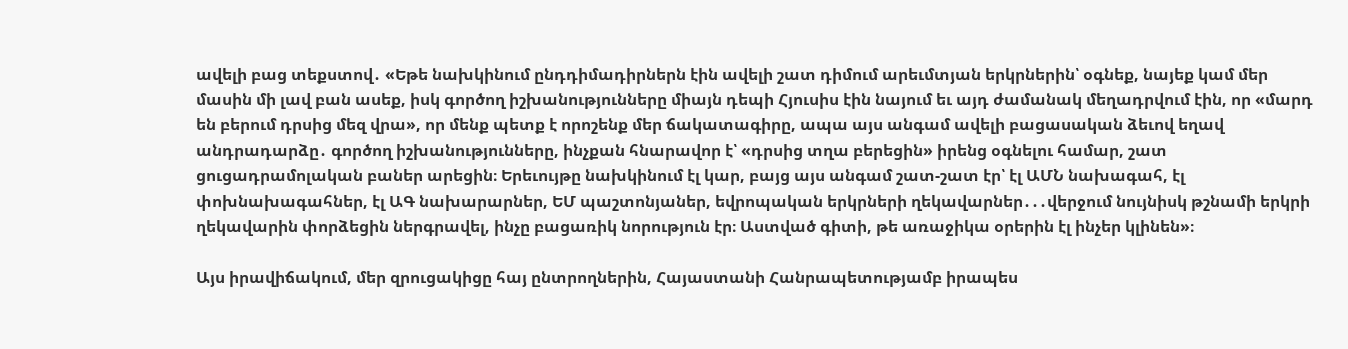ավելի բաց տեքստով․ «Եթե նախկինում ընդդիմադիրներն էին ավելի շատ դիմում արեւմտյան երկրներին՝ օգնեք, նայեք կամ մեր մասին մի լավ բան ասեք, իսկ գործող իշխանությունները միայն դեպի Հյուսիս էին նայում եւ այդ ժամանակ մեղադրվում էին, որ «մարդ են բերում դրսից մեզ վրա», որ մենք պետք է որոշենք մեր ճակատագիրը, ապա այս անգամ ավելի բացասական ձեւով եղավ անդրադարձը․ գործող իշխանությունները, ինչքան հնարավոր է՝ «դրսից տղա բերեցին» իրենց օգնելու համար, շատ ցուցադրամոլական բաներ արեցին։ Երեւույթը նախկինում էլ կար, բայց այս անգամ շատ-շատ էր՝ էլ ԱՄՆ նախագահ, էլ փոխնախագահներ, էլ ԱԳ նախարարներ, ԵՄ պաշտոնյաներ, եվրոպական երկրների ղեկավարներ․․․վերջում նույնիսկ թշնամի երկրի ղեկավարին փորձեցին ներգրավել, ինչը բացառիկ նորություն էր։ Աստված գիտի, թե առաջիկա օրերին էլ ինչեր կլինեն»։

Այս իրավիճակում, մեր զրուցակիցը հայ ընտրողներին, Հայաստանի Հանրապետությամբ իրապես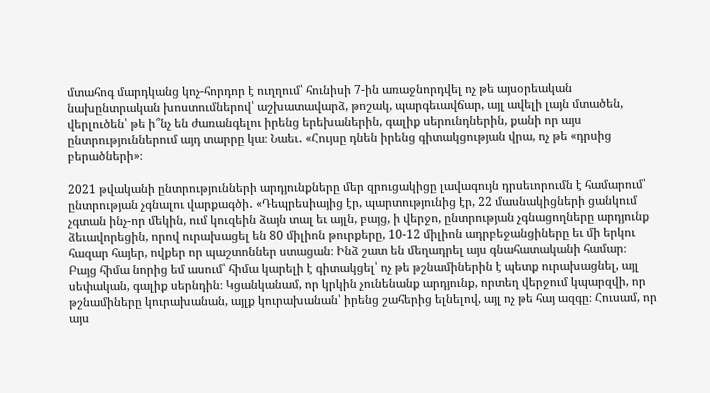մտահոգ մարդկանց կոչ-հորդոր է ուղղում՝ հունիսի 7-ին առաջնորդվել ոչ թե այսօրեական նախընտրական խոստումներով՝ աշխատավարձ, թոշակ, պարգեւավճար, այլ ավելի լայն մտածեն, վերլուծեն՝ թե ի՞նչ են ժառանգելու իրենց երեխաներին, գալիք սերունդներին, քանի որ այս ընտրություններում այդ տարրը կա։ Նաեւ․ «Հույսը դնեն իրենց գիտակցության վրա, ոչ թե «դրսից բերածների»։

2021 թվականի ընտրությունների արդյունքները մեր զրուցակիցը լավագույն դրսեւորումն է համարում՝ ընտրության չգնալու վարքագծի․ «Դեպրեսիայից էր, պարտությունից էր, 22 մասնակիցների ցանկում չգտան ինչ-որ մեկին, ում կուզեին ձայն տալ եւ այլն, բայց, ի վերջո, ընտրության չգնացողները արդյունք ձեւավորեցին, որով ուրախացել են 80 միլիոն թուրքերը, 10-12 միլիոն ադրբեջանցիները եւ մի երկու հազար հայեր, ովքեր որ պաշտոններ ստացան։ Ինձ շատ են մեղադրել այս գնահատականի համար։ Բայց հիմա նորից եմ ասում՝ հիմա կարելի է գիտակցել՝ ոչ թե թշնամիներին է պետք ուրախացնել, այլ սեփական, գալիք սերնդին։ Կցանկանամ, որ կրկին չունենանք արդյունք, որտեղ վերջում կպարզվի, որ թշնամիները կուրախանան, այլք կուրախանան՝ իրենց շահերից ելնելով, այլ ոչ թե հայ ազգը։ Հուսամ, որ այս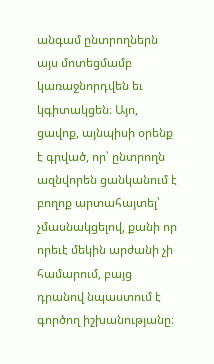անգամ ընտրողներն այս մոտեցմամբ կառաջնորդվեն եւ կգիտակցեն։ Այո, ցավոք, այնպիսի օրենք է գրված, որ՝ ընտրողն ազնվորեն ցանկանում է բողոք արտահայտել՝ չմասնակցելով, քանի որ որեւէ մեկին արժանի չի համարում, բայց դրանով նպաստում է գործող իշխանությանը։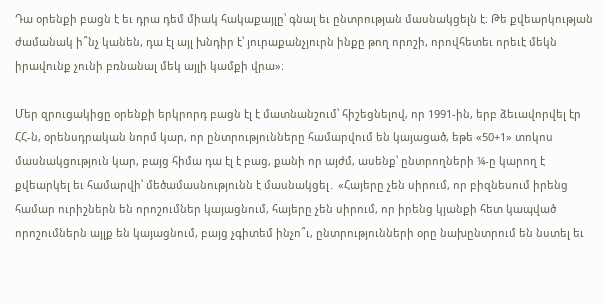Դա օրենքի բացն է եւ դրա դեմ միակ հակաքայլը՝ գնալ եւ ընտրության մասնակցելն է։ Թե քվեարկության ժամանակ ի՞նչ կանեն, դա էլ այլ խնդիր է՝ յուրաքանչյուրն ինքը թող որոշի, որովհետեւ որեւէ մեկն իրավունք չունի բռնանալ մեկ այլի կամքի վրա»։

Մեր զրուցակիցը օրենքի երկրորդ բացն էլ է մատնանշում՝ հիշեցնելով, որ 1991-ին, երբ ձեւավորվել էր ՀՀ-ն, օրենսդրական նորմ կար, որ ընտրությունները համարվում են կայացած, եթե «50+1» տոկոս մասնակցություն կար, բայց հիմա դա էլ է բաց, քանի որ այժմ, ասենք՝ ընտրողների ¼-ը կարող է քվեարկել եւ համարվի՝ մեծամասնությունն է մասնակցել․ «Հայերը չեն սիրում, որ բիզնեսում իրենց համար ուրիշներն են որոշումներ կայացնում, հայերը չեն սիրում, որ իրենց կյանքի հետ կապված որոշումներն այլք են կայացնում, բայց չգիտեմ ինչո՞ւ, ընտրությունների օրը նախընտրում են նստել եւ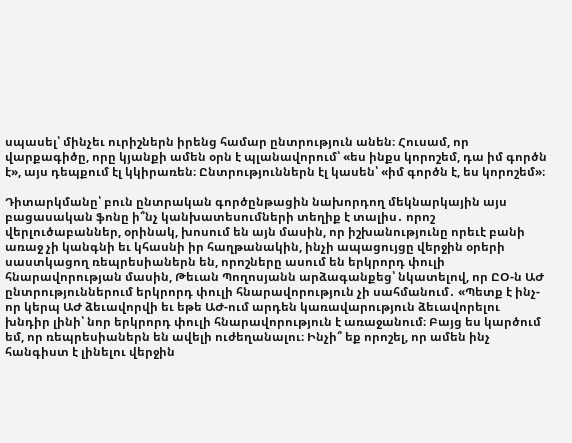սպասել՝ մինչեւ ուրիշներն իրենց համար ընտրություն անեն։ Հուսամ, որ վարքագիծը, որը կյանքի ամեն օրն է պլանավորում՝ «ես ինքս կորոշեմ, դա իմ գործն է», այս դեպքում էլ կկիրառեն։ Ընտրություններն էլ կասեն՝ «իմ գործն է, ես կորոշեմ»։

Դիտարկմանը՝ բուն ընտրական գործընթացին նախորդող մեկնարկային այս բացասական ֆոնը ի՞նչ կանխատեսումների տեղիք է տալիս․ որոշ վերլուծաբաններ, օրինակ, խոսում են այն մասին, որ իշխանությունը որեւէ բանի առաջ չի կանգնի եւ կհասնի իր հաղթանակին, ինչի ապացույցը վերջին օրերի սաստկացող ռեպրեսիաներն են, որոշները ասում են երկրորդ փուլի հնարավորության մասին, Թեւան Պողոսյանն արձագանքեց՝ նկատելով, որ ԸՕ-ն ԱԺ ընտրություններում երկրորդ փուլի հնարավորություն չի սահմանում․ «Պետք է ինչ-որ կերպ ԱԺ ձեւավորվի եւ եթե ԱԺ-ում արդեն կառավարություն ձեւավորելու խնդիր լինի՝ նոր երկրորդ փուլի հնարավորություն է առաջանում։ Բայց ես կարծում եմ, որ ռեպրեսիաներն են ավելի ուժեղանալու։ Ինչի՞ եք որոշել, որ ամեն ինչ հանգիստ է լինելու վերջին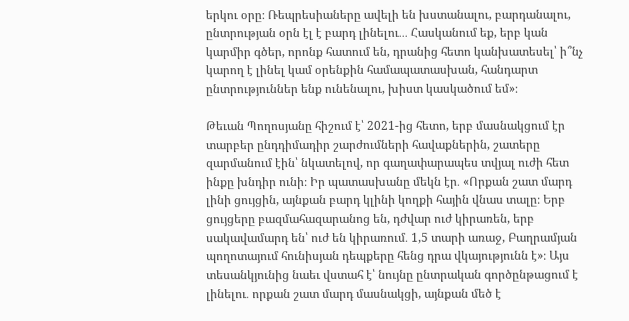երկու օրը։ Ռեպրեսիաները ավելի են խստանալու, բարդանալու, ընտրության օրն էլ է բարդ լինելու․․․ Հասկանում եք, երբ կան կարմիր գծեր, որոնք հատում են, դրանից հետո կանխատեսել՝ ի՞նչ կարող է լինել կամ օրենքին համապատասխան, հանդարտ ընտրություններ ենք ունենալու, խիստ կասկածում եմ»։

Թեւան Պողոսյանը հիշում է՝ 2021-ից հետո, երբ մասնակցում էր տարբեր ընդդիմադիր շարժումների հավաքներին, շատերը զարմանում էին՝ նկատելով, որ գաղափարապես տվյալ ուժի հետ ինքը խնդիր ունի։ Իր պատասխանը մեկն էր․ «Որքան շատ մարդ լինի ցույցին, այնքան բարդ կլինի կողքի հային վնաս տալը։ Երբ ցույցերը բազմահազարանոց են, դժվար ուժ կիրառեն, երբ սակավամարդ են՝ ուժ են կիրառում․ 1,5 տարի առաջ, Բաղրամյան պողոտայում հունիսյան դեպքերը հենց դրա վկայությունն է»։ Այս տեսանկյունից նաեւ վստահ է՝ նույնը ընտրական գործընթացում է լինելու․ որքան շատ մարդ մասնակցի, այնքան մեծ է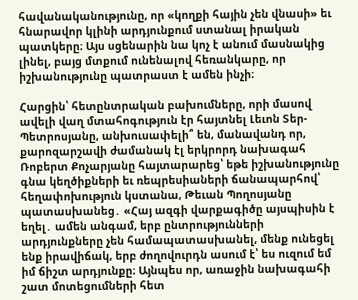հավանականությունը, որ «կողքի հային չեն վնասի» եւ հնարավոր կլինի արդյունքում ստանալ իրական պատկերը։ Այս սցենարին նա կոչ է անում մասնակից լինել, բայց մտքում ունենալով հեռանկարը, որ իշխանությունը պատրաստ է ամեն ինչի։

Հարցին՝ հետընտրական բախումները, որի մասով ավելի վաղ մտահոգություն էր հայտնել Լեւոն Տեր-Պետրոսյանը, անխուսափելի՞ են, մանավանդ որ, քարոզարշավի ժամանակ էլ երկրորդ նախագահ Ռոբերտ Քոչարյանը հայտարարեց՝ եթե իշխանությունը գնա կեղծիքների եւ ռեպրեսիաների ճանապարհով՝ հեղափոխություն կստանա, Թեւան Պողոսյանը պատասխանեց․ «Հայ ազգի վարքագիծը այսպիսին է եղել․ ամեն անգամ, երբ ընտրությունների արդյունքները չեն համապատասխանել, մենք ունեցել ենք իրավիճակ, երբ ժողովուրդն ասում է՝ ես ուզում եմ իմ ճիշտ արդյունքը։ Այնպես որ, առաջին նախագահի շատ մոտեցումների հետ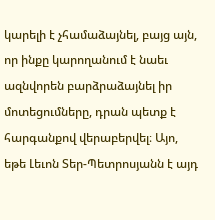կարելի է չհամաձայնել, բայց այն, որ ինքը կարողանում է նաեւ ազնվորեն բարձրաձայնել իր մոտեցումները, դրան պետք է հարգանքով վերաբերվել։ Այո, եթե Լեւոն Տեր-Պետրոսյանն է այդ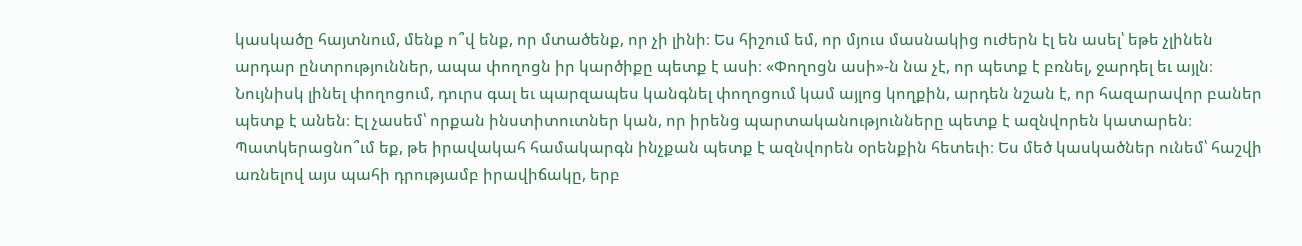կասկածը հայտնում, մենք ո՞վ ենք, որ մտածենք, որ չի լինի։ Ես հիշում եմ, որ մյուս մասնակից ուժերն էլ են ասել՝ եթե չլինեն արդար ընտրություններ, ապա փողոցն իր կարծիքը պետք է ասի։ «Փողոցն ասի»-ն նա չէ, որ պետք է բռնել, ջարդել եւ այլն։ Նույնիսկ լինել փողոցում, դուրս գալ եւ պարզապես կանգնել փողոցում կամ այլոց կողքին, արդեն նշան է, որ հազարավոր բաներ պետք է անեն։ Էլ չասեմ՝ որքան ինստիտուտներ կան, որ իրենց պարտականությունները պետք է ազնվորեն կատարեն։ Պատկերացնո՞ւմ եք, թե իրավակահ համակարգն ինչքան պետք է ազնվորեն օրենքին հետեւի։ Ես մեծ կասկածներ ունեմ՝ հաշվի առնելով այս պահի դրությամբ իրավիճակը, երբ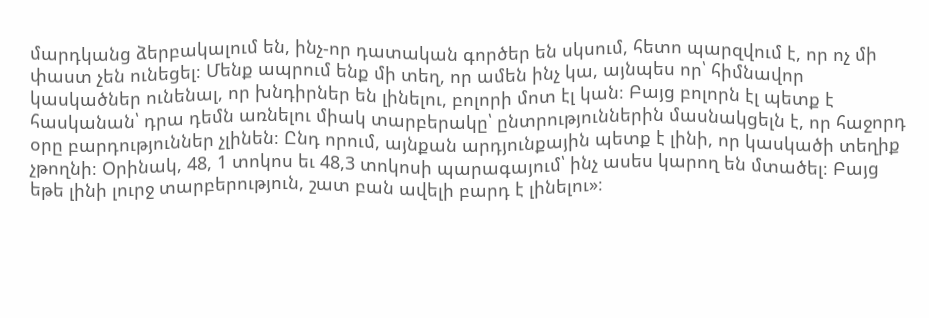մարդկանց ձերբակալում են, ինչ-որ դատական գործեր են սկսում, հետո պարզվում է, որ ոչ մի փաստ չեն ունեցել։ Մենք ապրում ենք մի տեղ, որ ամեն ինչ կա, այնպես որ՝ հիմնավոր կասկածներ ունենալ, որ խնդիրներ են լինելու, բոլորի մոտ էլ կան։ Բայց բոլորն էլ պետք է հասկանան՝ դրա դեմն առնելու միակ տարբերակը՝ ընտրություններին մասնակցելն է, որ հաջորդ օրը բարդություններ չլինեն։ Ընդ որում, այնքան արդյունքային պետք է լինի, որ կասկածի տեղիք չթողնի։ Օրինակ, 48, 1 տոկոս եւ 48,3 տոկոսի պարագայում՝ ինչ ասես կարող են մտածել։ Բայց եթե լինի լուրջ տարբերություն, շատ բան ավելի բարդ է լինելու»։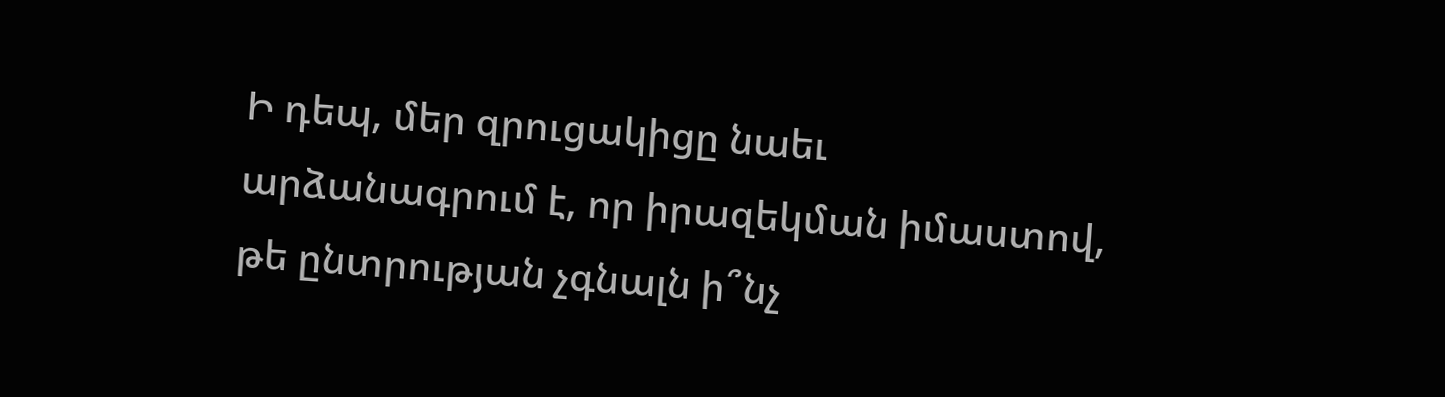Ի դեպ, մեր զրուցակիցը նաեւ արձանագրում է, որ իրազեկման իմաստով, թե ընտրության չգնալն ի՞նչ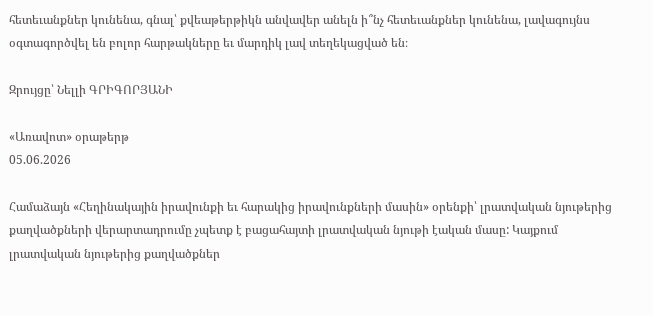հետեւանքներ կունենա, գնալ՝ քվեաթերթիկն անվավեր անելն ի՞նչ հետեւանքներ կունենա, լավագույնս օգտագործվել են բոլոր հարթակները եւ մարդիկ լավ տեղեկացված են։

Զրույցը՝ Նելլի ԳՐԻԳՈՐՅԱՆԻ

«Առավոտ» օրաթերթ
05.06.2026

Համաձայն «Հեղինակային իրավունքի եւ հարակից իրավունքների մասին» օրենքի՝ լրատվական նյութերից քաղվածքների վերարտադրումը չպետք է բացահայտի լրատվական նյութի էական մասը: Կայքում լրատվական նյութերից քաղվածքներ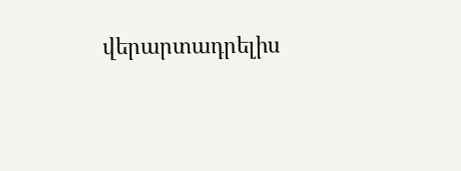վերարտադրելիս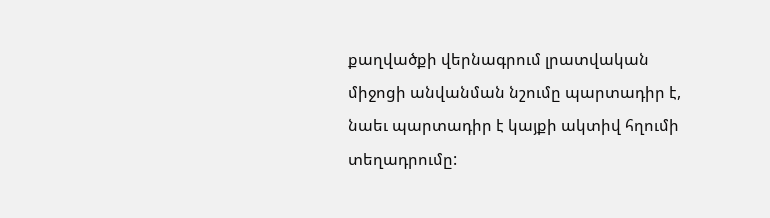քաղվածքի վերնագրում լրատվական միջոցի անվանման նշումը պարտադիր է, նաեւ պարտադիր է կայքի ակտիվ հղումի տեղադրումը: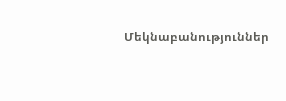Մեկնաբանություններ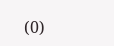(0)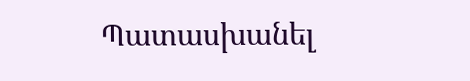Պատասխանել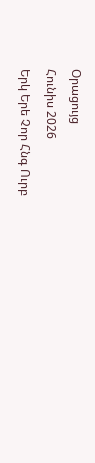Օրացույց
Հունիս 2026
Երկ Երե Չոր Հնգ Ուրբ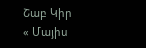Շաբ Կիր
« Մայիս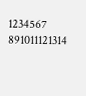1234567
891011121314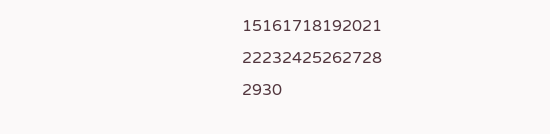15161718192021
22232425262728
2930